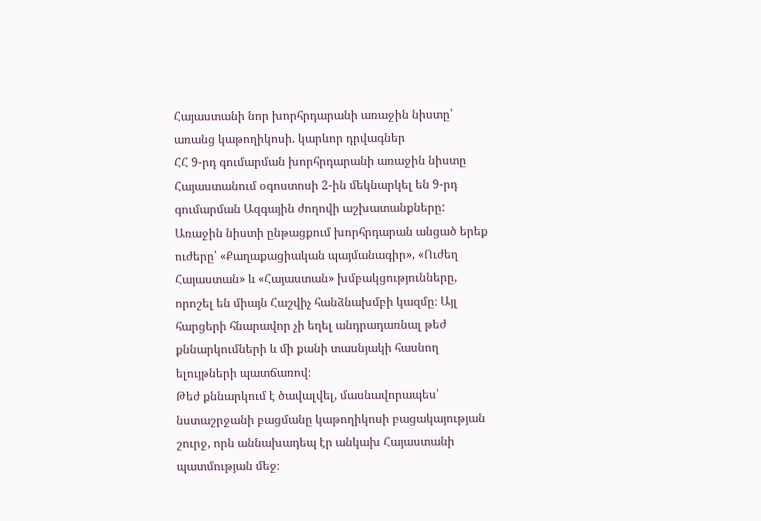Հայաստանի նոր խորհրդարանի առաջին նիստը՝ առանց կաթողիկոսի. կարևոր դրվագներ
ՀՀ 9-րդ գումարման խորհրդարանի առաջին նիստը
Հայաստանում օգոստոսի 2-ին մեկնարկել են 9-րդ գումարման Ազգային ժողովի աշխատանքները: Առաջին նիստի ընթացքում խորհրդարան անցած երեք ուժերը՝ «Քաղաքացիական պայմանագիր», «Ուժեղ Հայաստան» և «Հայաստան» խմբակցությունները, որոշել են միայն Հաշվիչ հանձնախմբի կազմը։ Այլ հարցերի հնարավոր չի եղել անդրադառնալ թեժ քննարկումների և մի քանի տասնյակի հասնող ելույթների պատճառով։
Թեժ քննարկում է ծավալվել, մասնավորապես՝ նստաշրջանի բացմանը կաթողիկոսի բացակայության շուրջ, որն աննախադեպ էր անկախ Հայաստանի պատմության մեջ։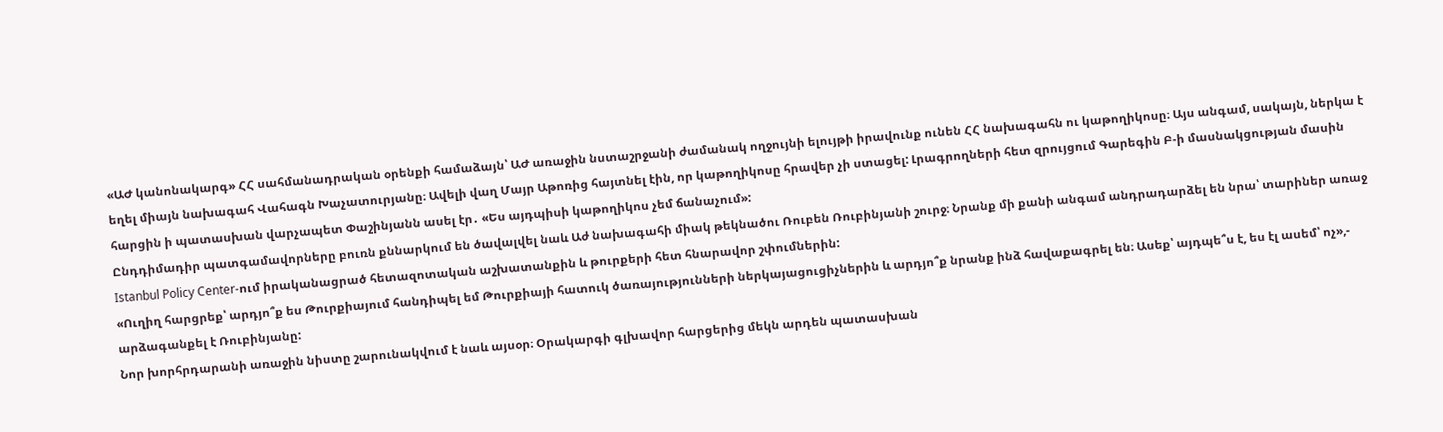«ԱԺ կանոնակարգ» ՀՀ սահմանադրական օրենքի համաձայն՝ ԱԺ առաջին նստաշրջանի ժամանակ ողջույնի ելույթի իրավունք ունեն ՀՀ նախագահն ու կաթողիկոսը։ Այս անգամ, սակայն, ներկա է եղել միայն նախագահ Վահագն Խաչատուրյանը։ Ավելի վաղ Մայր Աթոռից հայտնել էին, որ կաթողիկոսը հրավեր չի ստացել: Լրագրողների հետ զրույցում Գարեգին Բ-ի մասնակցության մասին հարցին ի պատասխան վարչապետ Փաշինյանն ասել էր․ «Ես այդպիսի կաթողիկոս չեմ ճանաչում»:
Ընդդիմադիր պատգամավորները բուռն քննարկում են ծավալվել նաև Աժ նախագահի միակ թեկնածու Ռուբեն Ռուբինյանի շուրջ։ Նրանք մի քանի անգամ անդրադարձել են նրա՝ տարիներ առաջ Istanbul Policy Center-ում իրականացրած հետազոտական աշխատանքին և թուրքերի հետ հնարավոր շփումներին:
«Ուղիղ հարցրեք՝ արդյո՞ք ես Թուրքիայում հանդիպել եմ Թուրքիայի հատուկ ծառայությունների ներկայացուցիչներին և արդյո՞ք նրանք ինձ հավաքագրել են։ Ասեք՝ այդպե՞ս է, ես էլ ասեմ՝ ոչ»,- արձագանքել է Ռուբինյանը:
Նոր խորհրդարանի առաջին նիստը շարունակվում է նաև այսօր։ Օրակարգի գլխավոր հարցերից մեկն արդեն պատասխան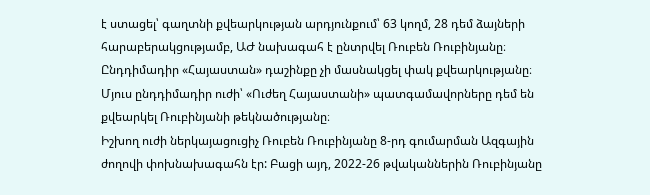է ստացել՝ գաղտնի քվեարկության արդյունքում՝ 63 կողմ, 28 դեմ ձայների հարաբերակցությամբ, ԱԺ նախագահ է ընտրվել Ռուբեն Ռուբինյանը։
Ընդդիմադիր «Հայաստան» դաշինքը չի մասնակցել փակ քվեարկությանը։ Մյուս ընդդիմադիր ուժի՝ «Ուժեղ Հայաստանի» պատգամավորները դեմ են քվեարկել Ռուբինյանի թեկնածությանը։
Իշխող ուժի ներկայացուցիչ Ռուբեն Ռուբինյանը 8-րդ գումարման Ազգային ժողովի փոխնախագահն էր: Բացի այդ, 2022-26 թվականներին Ռուբինյանը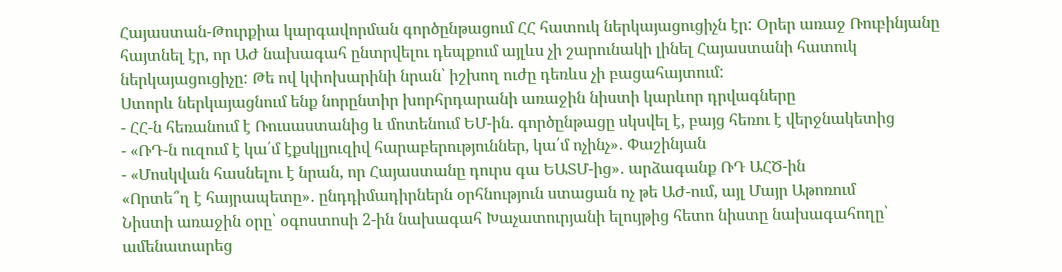Հայաստան-Թուրքիա կարգավորման գործընթացում ՀՀ հատուկ ներկայացուցիչն էր: Օրեր առաջ Ռուբինյանը հայտնել էր, որ ԱԺ նախագահ ընտրվելու դեպքում այլևս չի շարունակի լինել Հայաստանի հատուկ ներկայացուցիչը: Թե ով կփոխարինի նրան՝ իշխող ուժը դեռևս չի բացահայտում:
Ստորև ներկայացնում ենք նորընտիր խորհրդարանի առաջին նիստի կարևոր դրվագները
- ՀՀ-ն հեռանում է Ռուսաստանից և մոտենում ԵՄ-ին. գործընթացը սկսվել է, բայց հեռու է վերջնակետից
- «ՌԴ-ն ուզում է կա՛մ էքսկլյուզիվ հարաբերություններ, կա՛մ ոչինչ»․ Փաշինյան
- «Մոսկվան հասնելու է նրան, որ Հայաստանը դուրս գա ԵԱՏՄ-ից»․ արձագանք ՌԴ ԱՀԾ-ին
«Որտե՞ղ է հայրապետը»․ ընդդիմադիրներն օրհնություն ստացան ոչ թե ԱԺ-ում, այլ Մայր Աթոռում
Նիստի առաջին օրը՝ օգոստոսի 2-ին նախագահ Խաչատուրյանի ելույթից հետո նիստը նախագահողը՝ ամենատարեց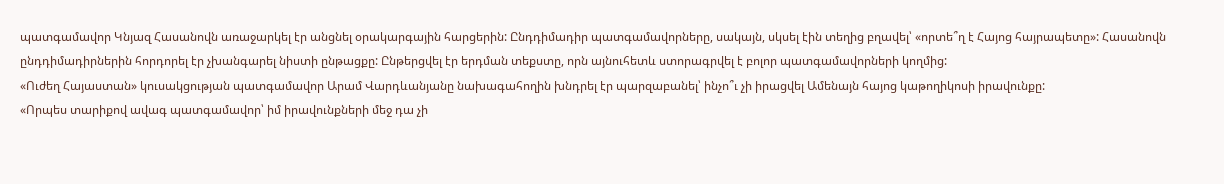պատգամավոր Կնյազ Հասանովն առաջարկել էր անցնել օրակարգային հարցերին: Ընդդիմադիր պատգամավորները, սակայն, սկսել էին տեղից բղավել՝ «որտե՞ղ է Հայոց հայրապետը»: Հասանովն ընդդիմադիրներին հորդորել էր չխանգարել նիստի ընթացքը: Ընթերցվել էր երդման տեքստը, որն այնուհետև ստորագրվել է բոլոր պատգամավորների կողմից:
«Ուժեղ Հայաստան» կուսակցության պատգամավոր Արամ Վարդևանյանը նախագահողին խնդրել էր պարզաբանել՝ ինչո՞ւ չի իրացվել Ամենայն հայոց կաթողիկոսի իրավունքը:
«Որպես տարիքով ավագ պատգամավոր՝ իմ իրավունքների մեջ դա չի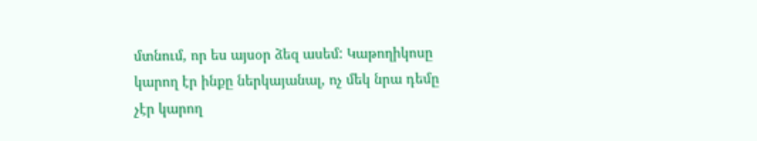մտնում, որ ես այսօր ձեզ ասեմ: Կաթողիկոսը կարող էր ինքը ներկայանալ, ոչ մեկ նրա դեմը չէր կարող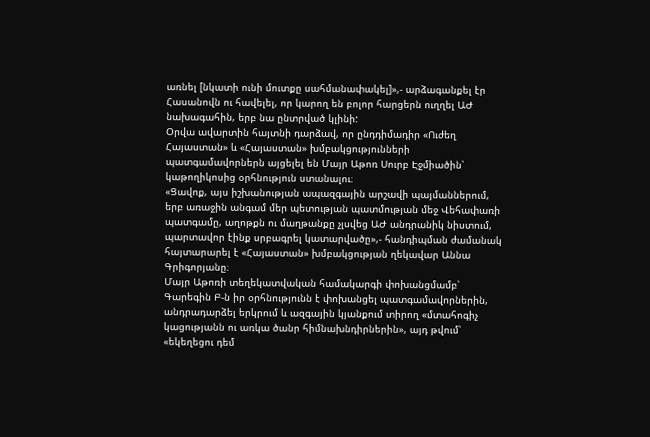առնել [նկատի ունի մուտքը սահմանափակել]»,- արձագանքել էր Հասանովն ու հավելել, որ կարող են բոլոր հարցերն ուղղել ԱԺ նախագահին, երբ նա ընտրված կլինի:
Օրվա ավարտին հայտնի դարձավ, որ ընդդիմադիր «Ուժեղ Հայաստան» և «Հայաստան» խմբակցությունների պատգամավորներն այցելել են Մայր Աթոռ Սուրբ Էջմիածին՝ կաթողիկոսից օրհնություն ստանալու։
«Ցավոք, այս իշխանության ապազգային արշավի պայմաններում, երբ առաջին անգամ մեր պետության պատմության մեջ Վեհափառի պատգամը, աղոթքն ու մաղթանքը չլսվեց ԱԺ անդրանիկ նիստում, պարտավոր էինք սրբագրել կատարվածը»,- հանդիպման ժամանակ հայտարարել է «Հայաստան» խմբակցության ղեկավար Աննա Գրիգորյանը։
Մայր Աթոռի տեղեկատվական համակարգի փոխանցմամբ՝ Գարեգին Բ-ն իր օրհնությունն է փոխանցել պատգամավորներին, անդրադարձել երկրում և ազգային կյանքում տիրող «մտահոգիչ կացությանն ու առկա ծանր հիմնախնդիրներին», այդ թվում՝ «եկեղեցու դեմ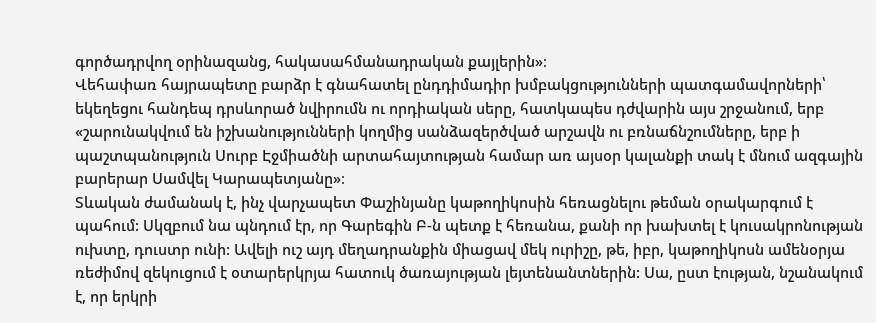գործադրվող օրինազանց, հակասահմանադրական քայլերին»։
Վեհափառ հայրապետը բարձր է գնահատել ընդդիմադիր խմբակցությունների պատգամավորների՝ եկեղեցու հանդեպ դրսևորած նվիրումն ու որդիական սերը, հատկապես դժվարին այս շրջանում, երբ «շարունակվում են իշխանությունների կողմից սանձազերծված արշավն ու բռնաճնշումները, երբ ի պաշտպանություն Սուրբ Էջմիածնի արտահայտության համար առ այսօր կալանքի տակ է մնում ազգային բարերար Սամվել Կարապետյանը»։
Տևական ժամանակ է, ինչ վարչապետ Փաշինյանը կաթողիկոսին հեռացնելու թեման օրակարգում է պահում: Սկզբում նա պնդում էր, որ Գարեգին Բ-ն պետք է հեռանա, քանի որ խախտել է կուսակրոնության ուխտը, դուստր ունի: Ավելի ուշ այդ մեղադրանքին միացավ մեկ ուրիշը, թե, իբր, կաթողիկոսն ամենօրյա ռեժիմով զեկուցում է օտարերկրյա հատուկ ծառայության լեյտենանտներին: Սա, ըստ էության, նշանակում է, որ երկրի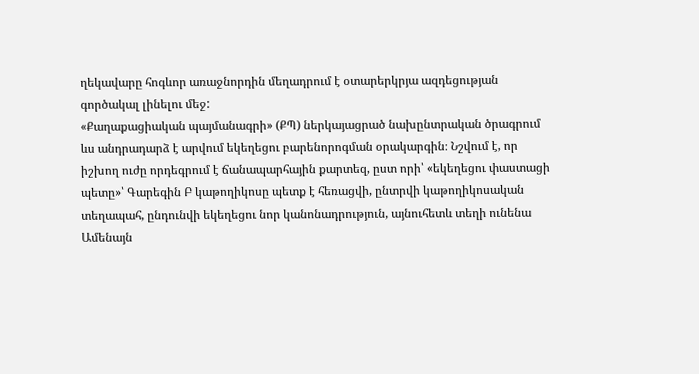ղեկավարը հոգևոր առաջնորդին մեղադրում է օտարերկրյա ազդեցության գործակալ լինելու մեջ:
«Քաղաքացիական պայմանագրի» (ՔՊ) ներկայացրած նախընտրական ծրագրում ևս անդրադարձ է արվում եկեղեցու բարենորոգման օրակարգին։ Նշվում է, որ իշխող ուժը որդեգրում է ճանապարհային քարտեզ, ըստ որի՝ «եկեղեցու փաստացի պետը»՝ Գարեգին Բ կաթողիկոսը պետք է հեռացվի, ընտրվի կաթողիկոսական տեղապահ, ընդունվի եկեղեցու նոր կանոնադրություն, այնուհետև տեղի ունենա Ամենայն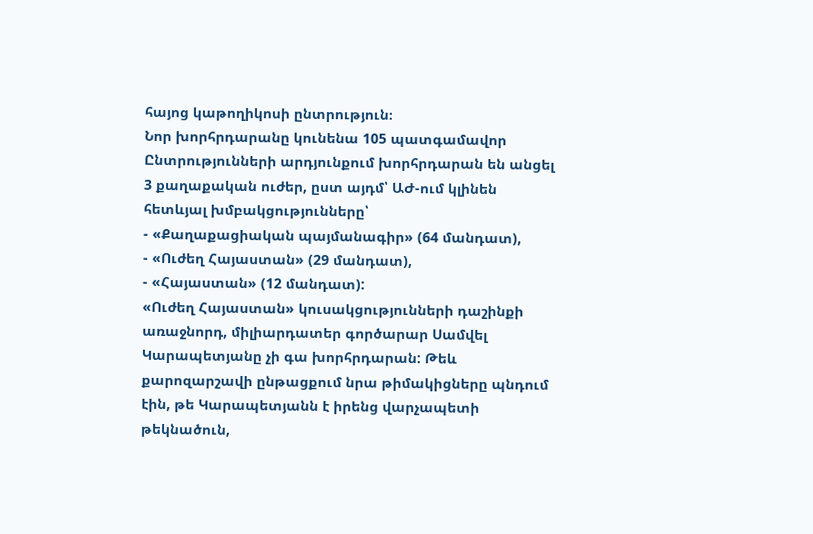հայոց կաթողիկոսի ընտրություն։
Նոր խորհրդարանը կունենա 105 պատգամավոր
Ընտրությունների արդյունքում խորհրդարան են անցել 3 քաղաքական ուժեր, ըստ այդմ՝ ԱԺ-ում կլինեն հետևյալ խմբակցությունները՝
- «Քաղաքացիական պայմանագիր» (64 մանդատ),
- «Ուժեղ Հայաստան» (29 մանդատ),
- «Հայաստան» (12 մանդատ):
«Ուժեղ Հայաստան» կուսակցությունների դաշինքի առաջնորդ, միլիարդատեր գործարար Սամվել Կարապետյանը չի գա խորհրդարան: Թեև քարոզարշավի ընթացքում նրա թիմակիցները պնդում էին, թե Կարապետյանն է իրենց վարչապետի թեկնածուն,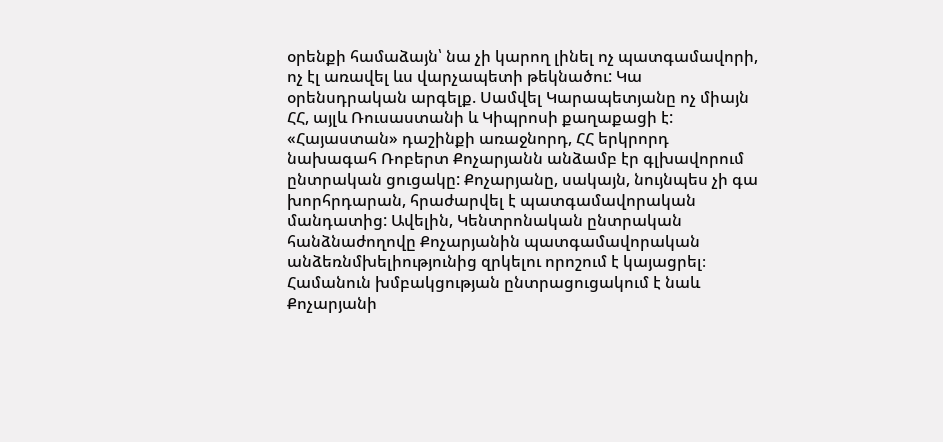օրենքի համաձայն՝ նա չի կարող լինել ոչ պատգամավորի, ոչ էլ առավել ևս վարչապետի թեկնածու: Կա օրենսդրական արգելք. Սամվել Կարապետյանը ոչ միայն ՀՀ, այլև Ռուսաստանի և Կիպրոսի քաղաքացի է:
«Հայաստան» դաշինքի առաջնորդ, ՀՀ երկրորդ նախագահ Ռոբերտ Քոչարյանն անձամբ էր գլխավորում ընտրական ցուցակը: Քոչարյանը, սակայն, նույնպես չի գա խորհրդարան, հրաժարվել է պատգամավորական մանդատից: Ավելին, Կենտրոնական ընտրական հանձնաժողովը Քոչարյանին պատգամավորական անձեռնմխելիությունից զրկելու որոշում է կայացրել։ Համանուն խմբակցության ընտրացուցակում է նաև Քոչարյանի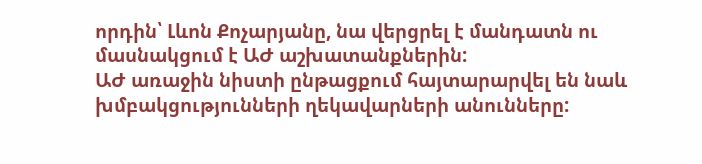որդին՝ Լևոն Քոչարյանը, նա վերցրել է մանդատն ու մասնակցում է ԱԺ աշխատանքներին:
ԱԺ առաջին նիստի ընթացքում հայտարարվել են նաև խմբակցությունների ղեկավարների անունները: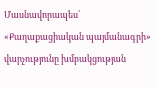Մասնավորապես՝ «Քաղաքացիական պայմանագրի» վարչությունը խմբակցության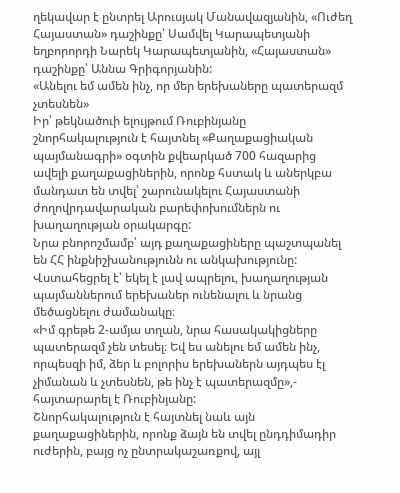ղեկավար է ընտրել Արուսյակ Մանավազյանին, «Ուժեղ Հայաստան» դաշինքը՝ Սամվել Կարապետյանի եղբորորդի Նարեկ Կարապետյանին, «Հայաստան» դաշինքը՝ Աննա Գրիգորյանին:
«Անելու եմ ամեն ինչ, որ մեր երեխաները պատերազմ չտեսնեն»
Իր՝ թեկնածուի ելույթում Ռուբինյանը շնորհակալություն է հայտնել «Քաղաքացիական պայմանագրի» օգտին քվեարկած 700 հազարից ավելի քաղաքացիներին, որոնք հստակ և աներկբա մանդատ են տվել՝ շարունակելու Հայաստանի ժողովրդավարական բարեփոխումներն ու խաղաղության օրակարգը:
Նրա բնորոշմամբ՝ այդ քաղաքացիները պաշտպանել են ՀՀ ինքնիշխանությունն ու անկախությունը: Վստահեցրել է՝ եկել է լավ ապրելու, խաղաղության պայմաններում երեխաներ ունենալու և նրանց մեծացնելու ժամանակը։
«Իմ գրեթե 2-ամյա տղան, նրա հասակակիցները պատերազմ չեն տեսել։ Եվ ես անելու եմ ամեն ինչ, որպեսզի իմ, ձեր և բոլորիս երեխաներն այդպես էլ չիմանան և չտեսնեն, թե ինչ է պատերազմը»,- հայտարարել է Ռուբինյանը:
Շնորհակալություն է հայտնել նաև այն քաղաքացիներին, որոնք ձայն են տվել ընդդիմադիր ուժերին, բայց ոչ ընտրակաշառքով, այլ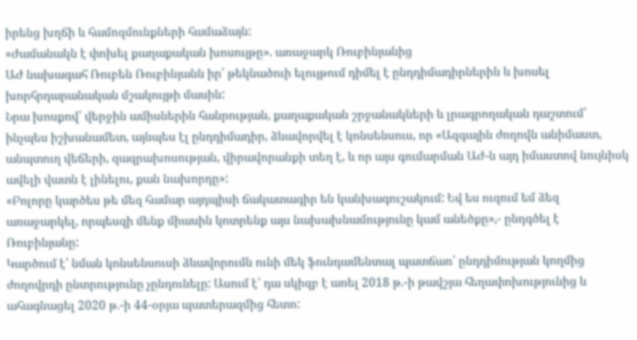իրենց խղճի և համոզմունքների համաձայն:
«Ժամանակն է փոխել քաղաքական խոսույթը». առաջարկ Ռուբինյանից
ԱԺ նախագահ Ռուբեն Ռուբինյանն իր՝ թեկնածուի ելույթում դիմել է ընդդիմադիրներին և խոսել խորհրդարանական մշակույթի մասին:
Նրա խոսքով՝ վերջին ամիսներին հանրության, քաղաքական շրջանակների և լրագրողական դաշտում՝ ինչպես իշխանամետ, այնպես էլ ընդդիմադիր, ձևավորվել է կոնսենսուս, որ «Ազգային ժողովն անիմաստ, անպտուղ վեճերի, զազրախոսության, վիրավորանքի տեղ է, և որ այս գումարման ԱԺ-ն այդ իմաստով նույնիսկ ավելի վատն է լինելու, քան նախորդը»:
«Բոլորը կարծես թե մեզ համար այդպիսի ճակատագիր են կանխագուշակում: Եվ ես ուզում եմ ձեզ առաջարկել, որպեսզի մենք միասին կոտրենք այս նախախնամությունը կամ անեծքը»,- ընդգծել է Ռուբինյանը:
Կարծում է՝ նման կոնսենսուսի ձևավորումն ունի մեկ ֆունդամենտալ պատճառ՝ ընդդիմության կողմից ժողովրդի ընտրությունը չընդունելը: Ասում է՝ դա սկիզբ է առել 2018 թ.-ի թավշյա հեղափոխությունից և ահագնացել 2020 թ.-ի 44-օրյա պատերազմից հետո: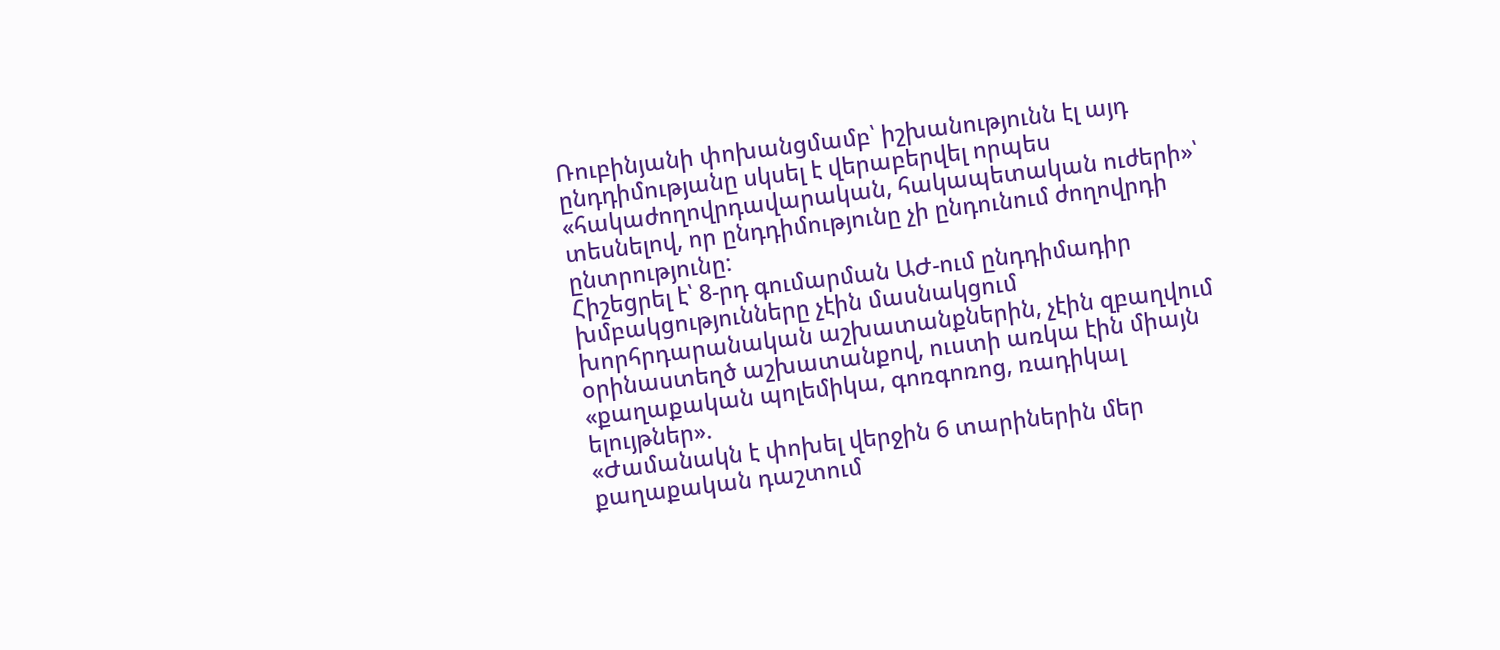Ռուբինյանի փոխանցմամբ՝ իշխանությունն էլ այդ ընդդիմությանը սկսել է վերաբերվել որպես «հակաժողովրդավարական, հակապետական ուժերի»՝ տեսնելով, որ ընդդիմությունը չի ընդունում ժողովրդի ընտրությունը:
Հիշեցրել է՝ 8-րդ գումարման ԱԺ-ում ընդդիմադիր խմբակցությունները չէին մասնակցում խորհրդարանական աշխատանքներին, չէին զբաղվում օրինաստեղծ աշխատանքով, ուստի առկա էին միայն «քաղաքական պոլեմիկա, գոռգոռոց, ռադիկալ ելույթներ».
«Ժամանակն է փոխել վերջին 6 տարիներին մեր քաղաքական դաշտում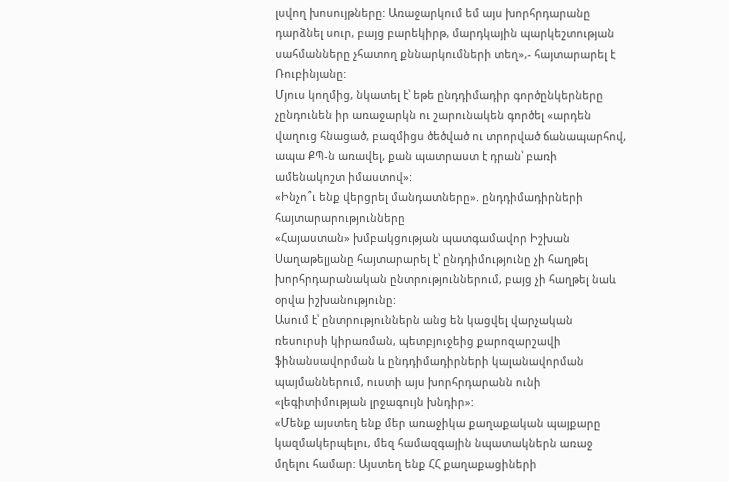լսվող խոսույթները: Առաջարկում եմ այս խորհրդարանը դարձնել սուր, բայց բարեկիրթ, մարդկային պարկեշտության սահմանները չհատող քննարկումների տեղ»,- հայտարարել է Ռուբինյանը:
Մյուս կողմից, նկատել է՝ եթե ընդդիմադիր գործընկերները չընդունեն իր առաջարկն ու շարունակեն գործել «արդեն վաղուց հնացած, բազմիցս ծեծված ու տրորված ճանապարհով, ապա ՔՊ-ն առավել, քան պատրաստ է դրան՝ բառի ամենակոշտ իմաստով»:
«Ինչո՞ւ ենք վերցրել մանդատները». ընդդիմադիրների հայտարարությունները
«Հայաստան» խմբակցության պատգամավոր Իշխան Սաղաթելյանը հայտարարել է՝ ընդդիմությունը չի հաղթել խորհրդարանական ընտրություններում, բայց չի հաղթել նաև օրվա իշխանությունը:
Ասում է՝ ընտրություններն անց են կացվել վարչական ռեսուրսի կիրառման, պետբյուջեից քարոզարշավի ֆինանսավորման և ընդդիմադիրների կալանավորման պայմաններում, ուստի այս խորհրդարանն ունի «լեգիտիմության լրջագույն խնդիր»:
«Մենք այստեղ ենք մեր առաջիկա քաղաքական պայքարը կազմակերպելու, մեզ համազգային նպատակներն առաջ մղելու համար: Այստեղ ենք ՀՀ քաղաքացիների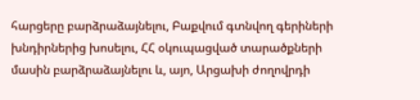հարցերը բարձրաձայնելու, Բաքվում գտնվող գերիների խնդիրներից խոսելու, ՀՀ օկուպացված տարածքների մասին բարձրաձայնելու և, այո, Արցախի ժողովրդի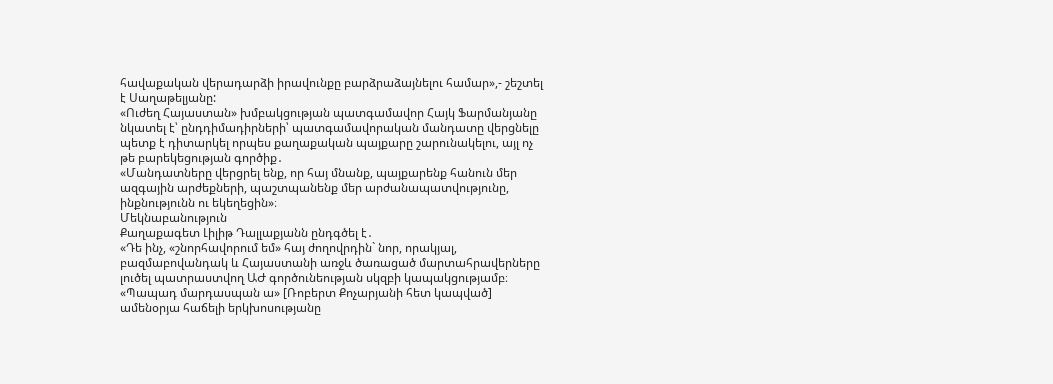հավաքական վերադարձի իրավունքը բարձրաձայնելու համար»,- շեշտել է Սաղաթելյանը:
«Ուժեղ Հայաստան» խմբակցության պատգամավոր Հայկ Ֆարմանյանը նկատել է՝ ընդդիմադիրների՝ պատգամավորական մանդատը վերցնելը պետք է դիտարկել որպես քաղաքական պայքարը շարունակելու, այլ ոչ թե բարեկեցության գործիք․
«Մանդատները վերցրել ենք, որ հայ մնանք, պայքարենք հանուն մեր ազգային արժեքների, պաշտպանենք մեր արժանապատվությունը, ինքնությունն ու եկեղեցին»։
Մեկնաբանություն
Քաղաքագետ Լիլիթ Դալլաքյանն ընդգծել է․
«Դե ինչ, «շնորհավորում եմ» հայ ժողովրդին` նոր, որակյալ, բազմաբովանդակ և Հայաստանի առջև ծառացած մարտահրավերները լուծել պատրաստվող ԱԺ գործունեության սկզբի կապակցությամբ։
«Պապադ մարդասպան ա» [Ռոբերտ Քոչարյանի հետ կապված] ամենօրյա հաճելի երկխոսությանը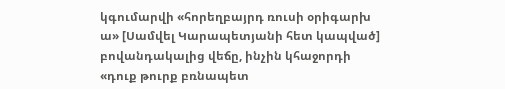կգումարվի «հորեղբայրդ ռուսի օրիգարխ ա» [Սամվել Կարապետյանի հետ կապված] բովանդակալից վեճը, ինչին կհաջորդի «դուք թուրք բռնապետ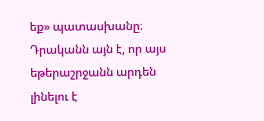եք» պատասխանը։
Դրականն այն է, որ այս եթերաշրջանն արդեն լինելու է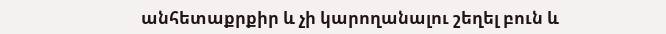անհետաքրքիր և չի կարողանալու շեղել բուն և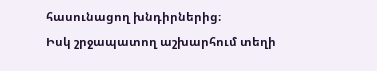հասունացող խնդիրներից։
Իսկ շրջապատող աշխարհում տեղի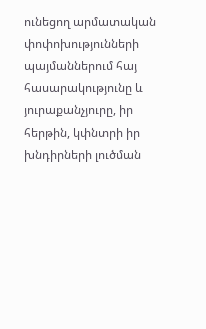ունեցող արմատական փոփոխությունների պայմաններում հայ հասարակությունը և յուրաքանչյուրը, իր հերթին, կփնտրի իր խնդիրների լուծման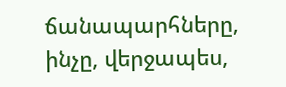ճանապարհները, ինչը, վերջապես,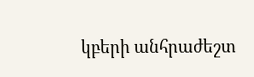կբերի անհրաժեշտ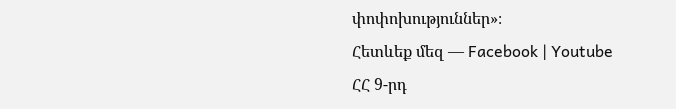փոփոխություններ»։
Հետևեք մեզ — Facebook | Youtube
ՀՀ 9-րդ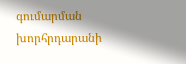գումարման խորհրդարանի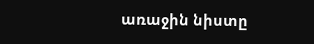առաջին նիստը